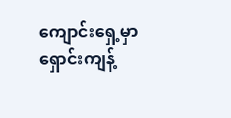ကျောင်းရှေ့မှာ ရှောင်းကျန့်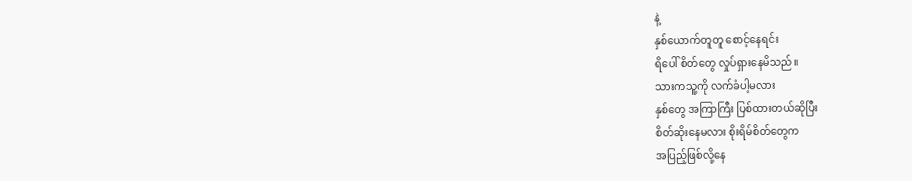နဲ့
နှစ်ယောက်တူတူ စောင့်နေရင်း
ရိပေါ် စိတ်တွေ လှုပ်ရှားနေမိသည်။
သားကသူ့ကို လက်ခံပါ့မလား
နှစ်တွေ အကြာကြီး ပြစ်ထားတယ်ဆိုပြီး
စိတ်ဆိုးနေမလား စိုးရိမ်စိတ်တွေက
အပြည့်ဖြစ်လို့နေ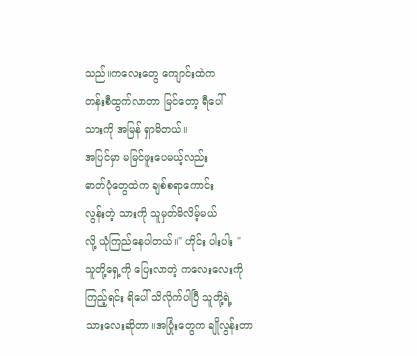သည်။ကလေးတွေ ကျောင်းထဲက
တန်းစီထွက်လာတာ မြင်တော့ ရီပေါ်
သားကို အမြန် ရှာမိတယ်။
အပြင်မှာ မမြင်ဖူးပေမယ့်လည်း
ဓာတ်ပုံတွေထဲက ချစ်စရာကောင်း
လွန်းတဲ့ သားကို သူမှတ်မိလိမ့်မယ်
လို့ ယုံကြည်နေပါတယ်။" ဟိုင်း ပါးပါး "
သူတို့ရှေ့ကို ပြေးလာတဲ့ ကလေးလေးကို
ကြည့်ရင်း ရိပေါ် သိလိုက်ပါပြီ သူတို့ရဲ့
သားလေးဆိုတာ။အပြုံးတွေက ချိုလွန်းတာ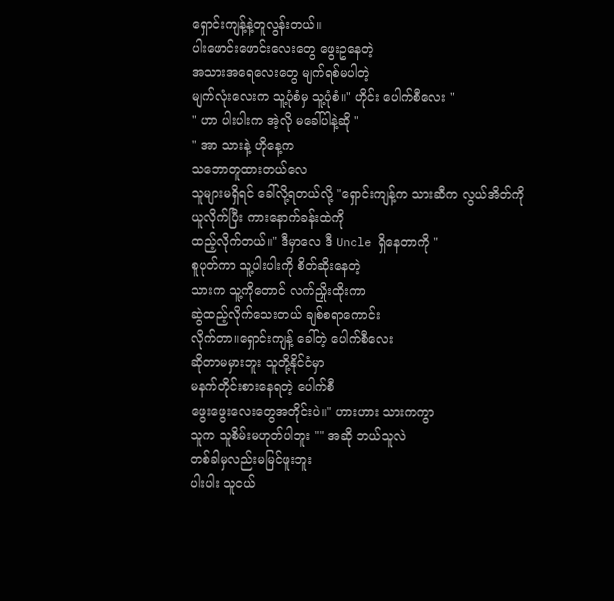ရှောင်းကျန့်နဲ့တူလွန်းတယ်။
ပါးဖောင်းဖောင်းလေးတွေ ဖွေးဥနေတဲ့
အသားအရေလေးတွေ မျက်ရစ်မပါတဲ့
မျက်လုံးလေးက သူ့ပုံစံမှ သူ့ပုံစံ။" ဟိုင်း ပေါက်စီလေး "
" ဟာ ပါးပါးက အဲ့လို မခေါ်ပါနဲ့ဆို "
" အာ သားနဲ့ ဟိုနေ့က
သဘောတူထားတယ်လေ
သူများမရှိရင် ခေါ်လို့ရတယ်လို့ "ရှောင်းကျန့်က သားဆီက လွယ်အိတ်ကို
ယူလိုက်ပြီး ကားနောက်ခန်းထဲကို
ထည့်လိုက်တယ်။" ဒီမှာလေ ဒီ Uncle ရှိနေတာကို "
စူပုတ်ကာ သူ့ပါးပါးကို စိတ်ဆိုးနေတဲ့
သားက သူ့ကိုတောင် လက်ညှိုးထိုးကာ
ဆွဲထည့်လိုက်သေးတယ် ချစ်စရာကောင်း
လိုက်တာ။ရှောင်းကျန့် ခေါ်တဲ့ ပေါက်စီလေး
ဆိုတာမမှားဘူး သူတို့နိုင်ငံမှာ
မနက်တိုင်းစားနေရတဲ့ ပေါက်စီ
ဖွေးဖွေးလေးတွေအတိုင်းပဲ။" ဟားဟား သားကကွာ
သူက သူစိမ်းမဟုတ်ပါဘူး "" အဆို ဘယ်သူလဲ
တစ်ခါမှလည်းမမြင်ဖူးဘူး
ပါးပါး သူငယ်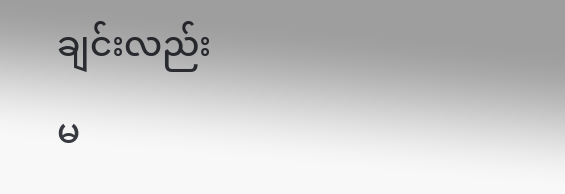ချင်းလည်း
မ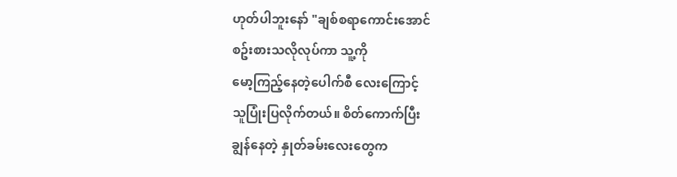ဟုတ်ပါဘူးနော် "ချစ်စရာကောင်းအောင်
စဥ်းစားသလိုလုပ်ကာ သူ့ကို
မော့ကြည့်နေတဲ့ပေါက်စီ လေးကြောင့်
သူပြုံးပြလိုက်တယ်။ စိတ်ကောက်ပြီး
ချွန်နေတဲ့ နှုတ်ခမ်းလေးတွေက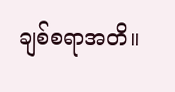ချစ်စရာအတိ။